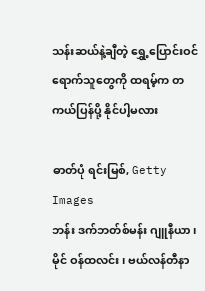သန်းဆယ်နဲ့ချီတဲ့ ရွှေ့ပြောင်းဝင်ရောက်သူတွေကို ထရမ့်က တကယ်ပြန်ပို့ နိုင်ပါ့မလား

ဓာတ်ပုံ ရင်းမြစ်, Getty Images
ဘန်း ဒက်ဘတ်စ်မန်း ဂျူနီယာ၊ မိုင် ဝန်ထလင်း၊ ဗယ်လန်တီနာ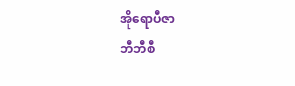အိုရောပီဇာ
ဘီဘီစီ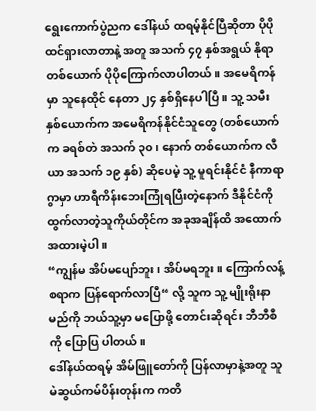ရွေးကောက်ပွဲညက ဒေါ်နယ် ထရမ့်နိုင်ပြီဆိုတာ ပိုပိုထင်ရှားလာတာနဲ့ အတူ အသက် ၄၇ နှစ်အရွယ် နိုရာ တစ်ယောက် ပိုပိုကြောက်လာပါတယ်။ အမေရိကန်မှာ သူနေထိုင် နေတာ ၂၄ နှစ်ရှိနေပါပြီ။ သူ့ သမီးနှစ်ယောက်က အမေရိကန်နိုင်ငံသူတွေ (တစ်ယောက်က ခရစ်တဲ အသက် ၃၀၊ နောက် တစ်ယောက်က လီယာ အသက် ၁၉ နှစ်) ဆိုပေမဲ့ သူ့ မူရင်းနိုင်ငံ နီကာရာဂွာမှာ ဟာရီကိန်းဘေးကြုံရပြီးတဲ့နောက် ဒီနိုင်ငံကို ထွက်လာတဲ့သူကိုယ်တိုင်က အခုအချိန်ထိ အထောက်အထားမဲ့ပါ။
“ကျွန်မ အိပ်မပျော်ဘူး၊ အိပ်မရဘူး။ ကြောက်လန့်စရာက ပြန်ရောက်လာပြီ“ လို့ သူက သူ့ မျိုးရိုးနာမည်ကို ဘယ်သူ့မှာ မပြောဖို့ တောင်းဆိုရင်း ဘီဘီစီကို ပြောပြ ပါတယ်။
ဒေါ်နယ်ထရမ့် အိမ်ဖြူတော်ကို ပြန်လာမှာနဲ့အတူ သူ မဲဆွယ်ကမ်ပိန်းတုန်းက ကတိ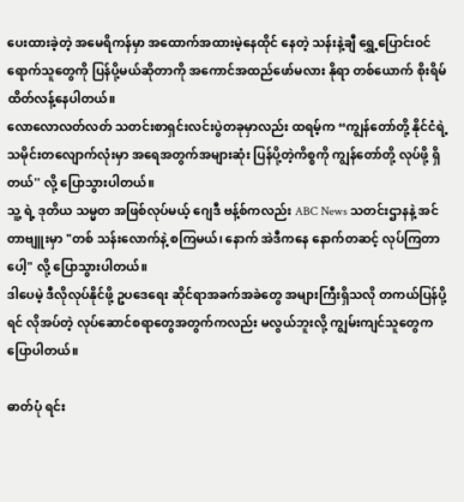ပေးထားခဲ့တဲ့ အမေရိကန်မှာ အထောက်အထားမဲ့နေထိုင် နေတဲ့ သန်းနဲ့ချီ ရွှေ့ပြောင်းဝင်ရောက်သူတွေကို ပြန်ပို့မယ်ဆိုတာကို အကောင်အထည်ဖော်မလား နိုရာ တစ်ယောက် စိုးရိမ်ထိတ်လန့်နေပါတယ်။
လောလောလတ်လတ် သတင်းစာရှင်းလင်းပွဲတခုမှာလည်း ထရမ့်က “ကျွန်တော်တို့ နိုင်ငံရဲ့ သမိုင်းတလျောက်လုံးမှာ အရေအတွက်အများဆုံး ပြန်ပို့တဲ့ကိစ္စကို ကျွန်တော်တို့ လုပ်ဖို့ ရှိတယ်'' လို့ ပြောသွားပါတယ်။
သူ့ ရဲ့ ဒုတိယ သမ္မတ အဖြစ်လုပ်မယ့် ဂျေဒီ ဗန့်စ်ကလည်း ABC News သတင်းဌာနနဲ့ အင်တာဗျူးမှာ "တစ် သန်းလောက်နဲ့ စကြမယ်၊ နောက် အဲဒီကနေ နောက်တဆင့် လုပ်ကြတာပေါ့" လို့ ပြောသွားပါတယ်။
ဒါပေမဲ့ ဒီလိုလုပ်နိုင်ဖို့ ဥပဒေရေး ဆိုင်ရာအခက်အခဲတွေ အများကြီးရှိသလို တကယ်ပြန်ပို့ရင် လိုအပ်တဲ့ လုပ်ဆောင်စရာတွေအတွက်ကလည်း မလွယ်ဘူးလို့ ကျွမ်းကျင်သူတွေက ပြောပါတယ်။

ဓာတ်ပုံ ရင်း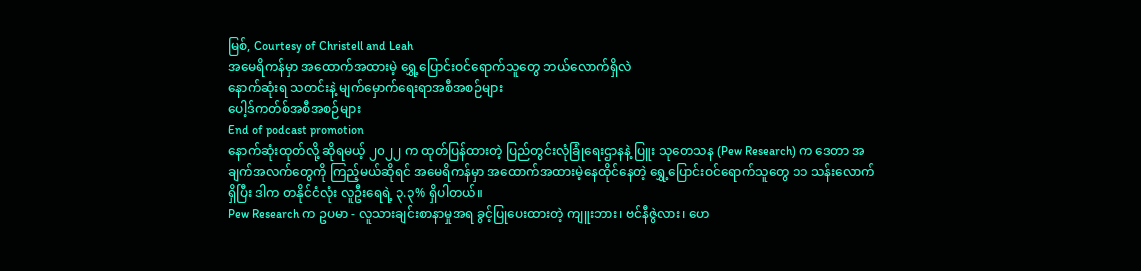မြစ်, Courtesy of Christell and Leah
အမေရိကန်မှာ အထောက်အထားမဲ့ ရွှေ့ပြောင်းဝင်ရောက်သူတွေ ဘယ်လောက်ရှိလဲ
နောက်ဆုံးရ သတင်းနဲ့ မျက်မှောက်ရေးရာအစီအစဉ်များ
ပေါ့ဒ်ကတ်စ်အစီအစဉ်များ
End of podcast promotion
နောက်ဆုံးထုတ်လို့ ဆိုရမယ့် ၂၀၂၂ က ထုတ်ပြန်ထားတဲ့ ပြည်တွင်းလုံခြုံရေးဌာနနဲ့ ပြူး သုတေသန (Pew Research) က ဒေတာ အချက်အလက်တွေကို ကြည့်မယ်ဆိုရင် အမေရိကန်မှာ အထောက်အထားမဲ့နေထိုင်နေတဲ့ ရွှေ့ပြောင်းဝင်ရောက်သူတွေ ၁၁ သန်းလောက် ရှိပြီး ဒါက တနိုင်ငံလုံး လူဦးရေရဲ့ ၃.၃% ရှိပါတယ်။
Pew Research က ဥပမာ - လူသားချင်းစာနာမှုအရ ခွင့်ပြုပေးထားတဲ့ ကျူးဘား၊ ဗင်နီဇွဲလား၊ ဟေ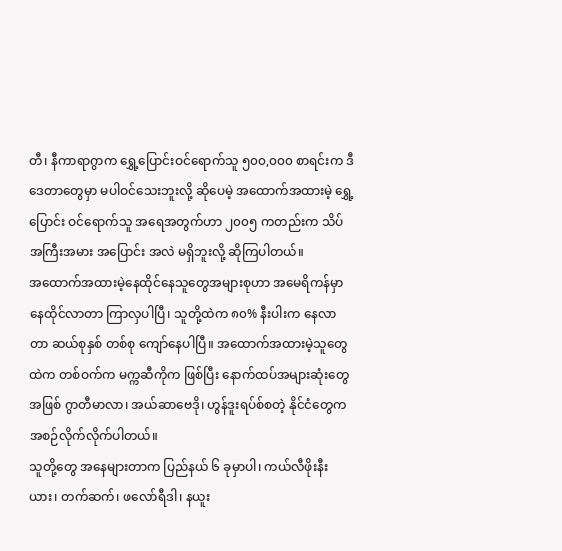တီ၊ နီကာရာဂွာက ရွှေ့ပြောင်းဝင်ရောက်သူ ၅၀၀,၀၀၀ စာရင်းက ဒီဒေတာတွေမှာ မပါဝင်သေးဘူးလို့ ဆိုပေမဲ့ အထောက်အထားမဲ့ ရွှေ့ပြောင်း ဝင်ရောက်သူ အရေအတွက်ဟာ ၂၀၀၅ ကတည်းက သိပ် အကြီးအမား အပြောင်း အလဲ မရှိဘူးလို့ ဆိုကြပါတယ်။
အထောက်အထားမဲ့နေထိုင်နေသူတွေအများစုဟာ အမေရိကန်မှာ နေထိုင်လာတာ ကြာလှပါပြီ၊ သူတို့ထဲက ၈၀% နီးပါးက နေလာတာ ဆယ်စုနှစ် တစ်စု ကျော်နေပါပြီ။ အထောက်အထားမဲ့သူတွေထဲက တစ်ဝက်က မက္ကဆီကိုက ဖြစ်ပြီး နောက်ထပ်အများဆုံးတွေအဖြစ် ဂွာတီမာလာ၊ အယ်ဆာဗေဒို၊ ဟွန်ဒူးရပ်စ်စတဲ့ နိုင်ငံတွေက အစဉ်လိုက်လိုက်ပါတယ်။
သူတို့တွေ အနေများတာက ပြည်နယ် ၆ ခုမှာပါ၊ ကယ်လီဖိုးနီးယား၊ တက်ဆက်၊ ဖလော်ရီဒါ၊ နယူး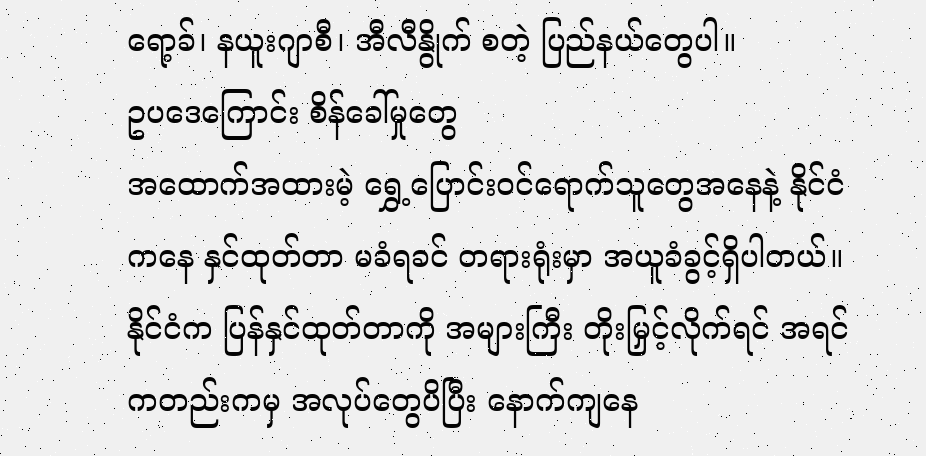ရော့ခ်၊ နယူးဂျာစီ၊ အီလီနွိုက် စတဲ့ ပြည်နယ်တွေပါ။
ဥပဒေကြောင်း စိန်ခေါ်မှုတွေ
အထောက်အထားမဲ့ ရွှေ့ပြောင်းဝင်ရောက်သူတွေအနေနဲ့ နိုင်ငံကနေ နှင်ထုတ်တာ မခံရခင် တရားရုံးမှာ အယူခံခွင့်ရှိပါတယ်။ နိုင်ငံက ပြန်နှင်ထုတ်တာကို အများကြီး တိုးမြှင့်လိုက်ရင် အရင်ကတည်းကမှ အလုပ်တွေပိပြီး နောက်ကျနေ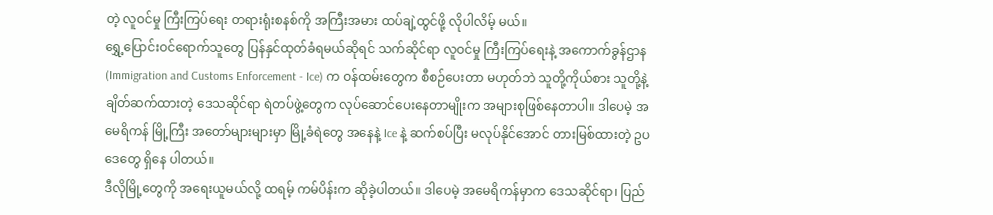တဲ့ လူဝင်မှု ကြီးကြပ်ရေး တရားရုံးစနစ်ကို အကြီးအမား ထပ်ချဲ့ထွင်ဖို့ လိုပါလိမ့် မယ်။
ရွှေ့ပြောင်းဝင်ရောက်သူတွေ ပြန်နှင်ထုတ်ခံရမယ်ဆိုရင် သက်ဆိုင်ရာ လူဝင်မှု ကြီးကြပ်ရေးနဲ့ အကောက်ခွန်ဌာန (Immigration and Customs Enforcement - Ice) က ဝန်ထမ်းတွေက စီစဉ်ပေးတာ မဟုတ်ဘဲ သူတို့ကိုယ်စား သူတို့နဲ့ ချိတ်ဆက်ထားတဲ့ ဒေသဆိုင်ရာ ရဲတပ်ဖွဲ့တွေက လုပ်ဆောင်ပေးနေတာမျိုးက အများစုဖြစ်နေတာပါ။ ဒါပေမဲ့ အမေရိကန် မြို့ကြီး အတော်များများမှာ မြို့ခံရဲတွေ အနေနဲ့ Ice နဲ့ ဆက်စပ်ပြီး မလုပ်နိုင်အောင် တားမြစ်ထားတဲ့ ဥပဒေတွေ ရှိနေ ပါတယ်။
ဒီလိုမြို့တွေကို အရေးယူမယ်လို့ ထရမ့် ကမ်ပိန်းက ဆိုခဲ့ပါတယ်။ ဒါပေမဲ့ အမေရိကန်မှာက ဒေသဆိုင်ရာ၊ ပြည်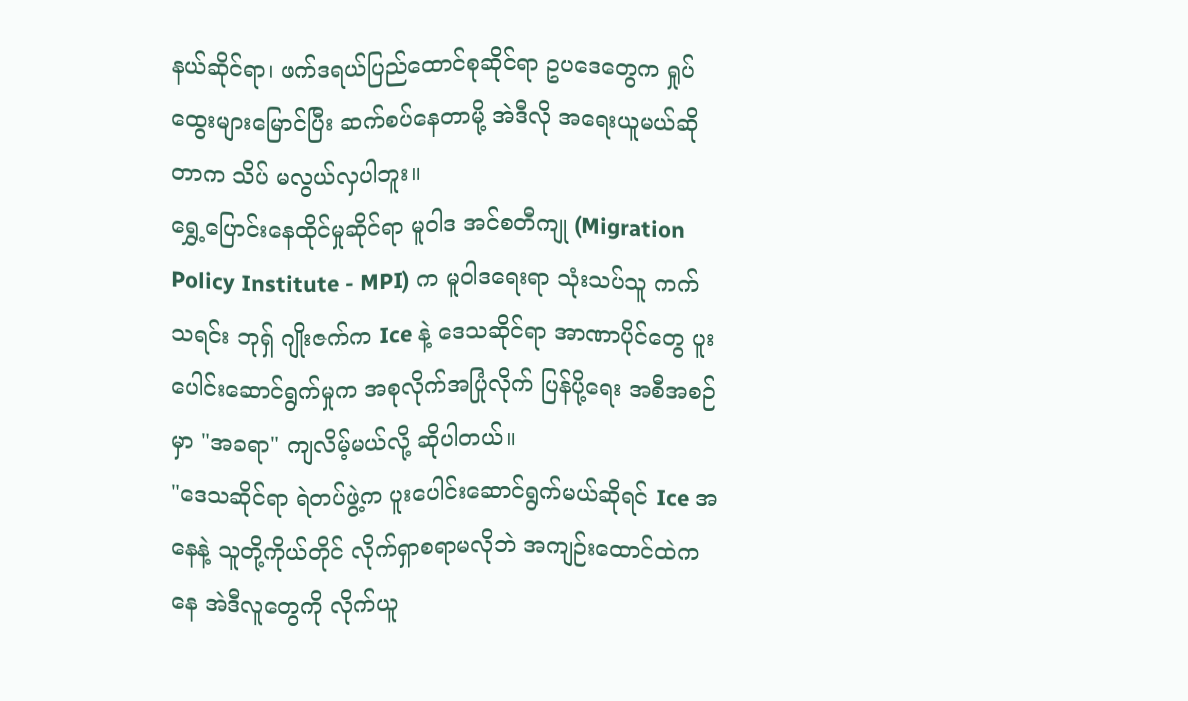နယ်ဆိုင်ရာ၊ ဖက်ဒရယ်ပြည်ထောင်စုဆိုင်ရာ ဥပဒေတွေက ရှုပ်ထွေးများမြောင်ပြီး ဆက်စပ်နေတာမို့ အဲဒီလို အရေးယူမယ်ဆိုတာက သိပ် မလွယ်လှပါဘူး။
ရွှေ့ပြောင်းနေထိုင်မှုဆိုင်ရာ မူဝါဒ အင်စတီကျု (Migration Policy Institute - MPI) က မူဝါဒရေးရာ သုံးသပ်သူ ကက်သရင်း ဘုရှ် ဂျိုးဇက်က Ice နဲ့ ဒေသဆိုင်ရာ အာဏာပိုင်တွေ ပူးပေါင်းဆောင်ရွက်မှုက အစုလိုက်အပြုံလိုက် ပြန်ပို့ရေး အစီအစဉ်မှာ "အခရာ" ကျလိမ့်မယ်လို့ ဆိုပါတယ်။
"ဒေသဆိုင်ရာ ရဲတပ်ဖွဲ့က ပူးပေါင်းဆောင်ရွက်မယ်ဆိုရင် Ice အနေနဲ့ သူတို့ကိုယ်တိုင် လိုက်ရှာစရာမလိုဘဲ အကျဉ်းထောင်ထဲကနေ အဲဒီလူတွေကို လိုက်ယူ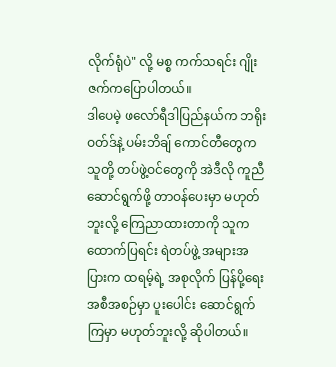လိုက်ရုံပဲ" လို့ မစ္စ ကက်သရင်း ဂျိုးဇက်ကပြောပါတယ်။
ဒါပေမဲ့ ဖလော်ရီဒါပြည်နယ်က ဘရိုးဝတ်ဒ်နဲ့ ပမ်းဘိချ် ကောင်တီတွေက သူတို့ တပ်ဖွဲ့ဝင်တွေကို အဲဒီလို ကူညီဆောင်ရွက်ဖို့ တာဝန်ပေးမှာ မဟုတ်ဘူးလို့ ကြေညာထားတာကို သူက ထောက်ပြရင်း ရဲတပ်ဖွဲ့ အများအပြားက ထရမ့်ရဲ့ အစုလိုက် ပြန်ပို့ရေး အစီအစဉ်မှာ ပူးပေါင်း ဆောင်ရွက်ကြမှာ မဟုတ်ဘူးလို့ ဆိုပါတယ်။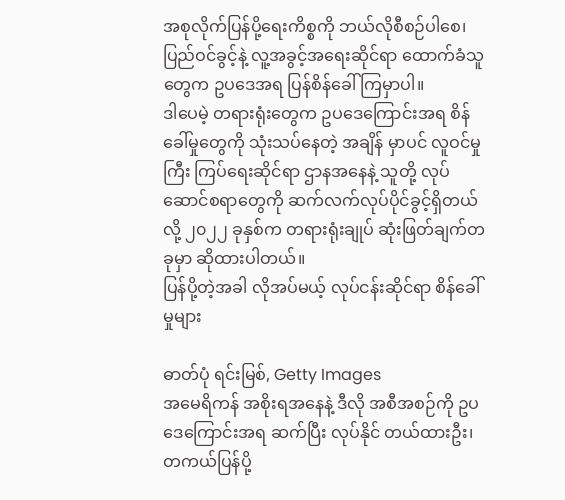အစုလိုက်ပြန်ပို့ရေးကိစ္စကို ဘယ်လိုစီစဉ်ပါစေ၊ ပြည်ဝင်ခွင့်နဲ့ လူ့အခွင့်အရေးဆိုင်ရာ ထောက်ခံသူတွေက ဥပဒေအရ ပြန်စိန်ခေါ်ကြမှာပါ။
ဒါပေမဲ့ တရားရုံးတွေက ဥပဒေကြောင်းအရ စိန်ခေါ်မှုတွေကို သုံးသပ်နေတဲ့ အချိန် မှာပင် လူဝင်မှုကြီး ကြပ်ရေးဆိုင်ရာ ဌာနအနေနဲ့ သူတို့ လုပ်ဆောင်စရာတွေကို ဆက်လက်လုပ်ပိုင်ခွင့်ရှိတယ်လို့ ၂၀၂၂ ခုနှစ်က တရားရုံးချုပ် ဆုံးဖြတ်ချက်တခုမှာ ဆိုထားပါတယ်။
ပြန်ပို့တဲ့အခါ လိုအပ်မယ့် လုပ်ငန်းဆိုင်ရာ စိန်ခေါ်မှုများ

ဓာတ်ပုံ ရင်းမြစ်, Getty Images
အမေရိကန် အစိုးရအနေနဲ့ ဒီလို အစီအစဉ်ကို ဥပဒေကြောင်းအရ ဆက်ပြီး လုပ်နိုင် တယ်ထားဦး၊ တကယ်ပြန်ပို့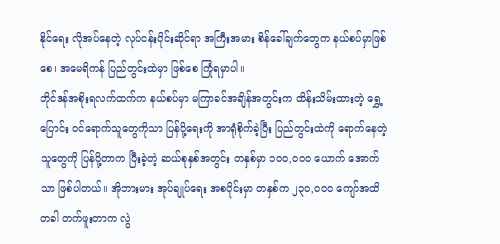နိုင်ရေး လိုအပ်နေတဲ့ လုပ်ငန်းပိုင်းဆိုင်ရာ အကြီးအမား စိန်ခေါ်ချက်တွေက နယ်စပ်မှာဖြစ်စေ၊ အမေရိကန် ပြည်တွင်းထဲမှာ ဖြစ်စေ ကြုံရမှာပါ။
ဘိုင်ဒန်အစိုးရလက်ထက်က နယ်စပ်မှာ မကြာခင်အချိန်အတွင်းက ထိန်းသိမ်းထားတဲ့ ရွှေ့ပြောင်း ဝင်ရောက်သူတွေကိုသာ ပြန်ပို့ရေးကို အာရုံစိုက်ခဲ့ပြီး ပြည်တွင်းထဲကို ရောက်နေတဲ့ သူတွေကို ပြန်ပို့တာက ပြီးခဲ့တဲ့ ဆယ်စုနှစ်အတွင်း တနှစ်မှာ ၁၀၀,၀၀၀ ယောက် အောက်သာ ဖြစ်ပါတယ်။ အိုဘားမား အုပ်ချုပ်ရေး အစပိုင်းမှာ တနှစ်က ၂၃၀,၀၀၀ ကျော်အထိ တခါ တက်ဖူးတာက လွဲ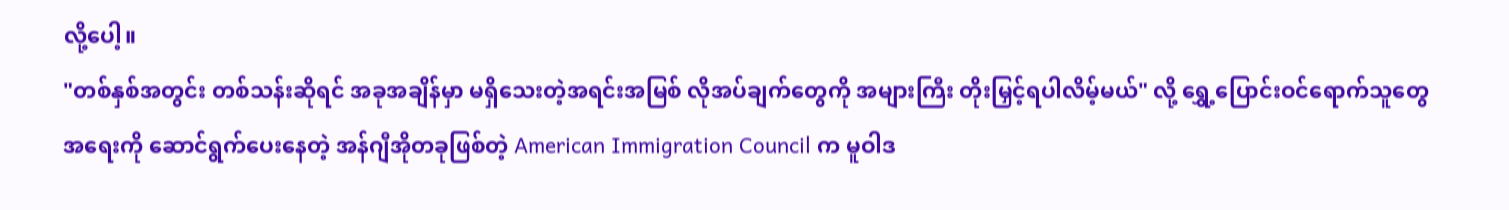လို့ပေါ့။
"တစ်နှစ်အတွင်း တစ်သန်းဆိုရင် အခုအချိန်မှာ မရှိသေးတဲ့အရင်းအမြစ် လိုအပ်ချက်တွေကို အများကြီး တိုးမြှင့်ရပါလိမ့်မယ်" လို့ ရွှေ့ပြောင်းဝင်ရောက်သူတွေ အရေးကို ဆောင်ရွက်ပေးနေတဲ့ အန်ဂျီအိုတခုဖြစ်တဲ့ American Immigration Council က မူဝါဒ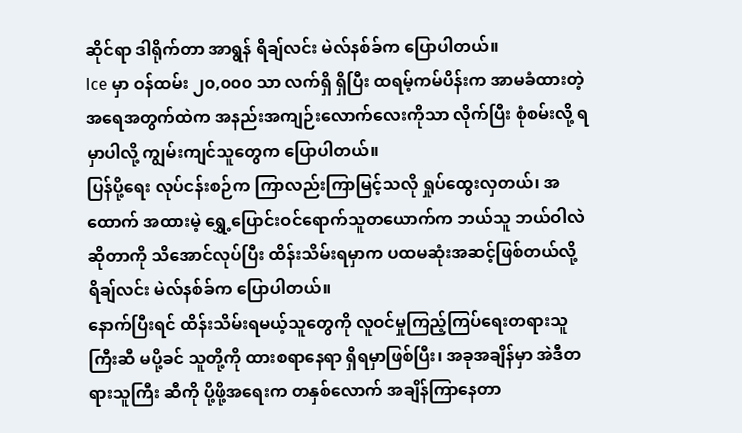ဆိုင်ရာ ဒါရိုက်တာ အာရွန် ရိချ်လင်း မဲလ်နစ်ခ်က ပြောပါတယ်။
Ice မှာ ဝန်ထမ်း ၂၀,၀၀၀ သာ လက်ရှိ ရှိပြီး ထရမ့်ကမ်ပိန်းက အာမခံထားတဲ့ အရေအတွက်ထဲက အနည်းအကျဉ်းလောက်လေးကိုသာ လိုက်ပြီး စုံစမ်းလို့ ရမှာပါလို့ ကျွမ်းကျင်သူတွေက ပြောပါတယ်။
ပြန်ပို့ရေး လုပ်ငန်းစဉ်က ကြာလည်းကြာမြင့်သလို ရှုပ်ထွေးလှတယ်၊ အထောက် အထားမဲ့ ရွှေ့ပြောင်းဝင်ရောက်သူတယောက်က ဘယ်သူ ဘယ်ဝါလဲ ဆိုတာကို သိအောင်လုပ်ပြီး ထိန်းသိမ်းရမှာက ပထမဆုံးအဆင့်ဖြစ်တယ်လို့ ရိချ်လင်း မဲလ်နစ်ခ်က ပြောပါတယ်။
နောက်ပြီးရင် ထိန်းသိမ်းရမယ့်သူတွေကို လူဝင်မှုကြည့်ကြပ်ရေးတရားသူကြီးဆီ မပို့ခင် သူတို့ကို ထားစရာနေရာ ရှိရမှာဖြစ်ပြီး၊ အခုအချိန်မှာ အဲဒီတရားသူကြီး ဆီကို ပို့ဖို့အရေးက တနှစ်လောက် အချိန်ကြာနေတာ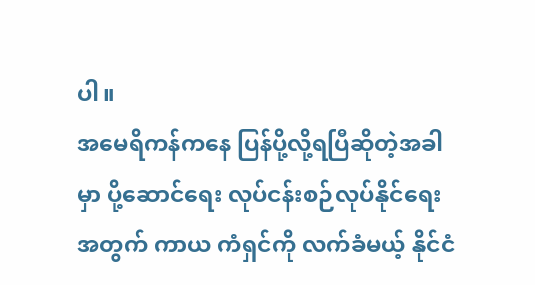ပါ။
အမေရိကန်ကနေ ပြန်ပို့လို့ရပြီဆိုတဲ့အခါမှာ ပို့ဆောင်ရေး လုပ်ငန်းစဉ်လုပ်နိုင်ရေးအတွက် ကာယ ကံရှင်ကို လက်ခံမယ့် နိုင်ငံ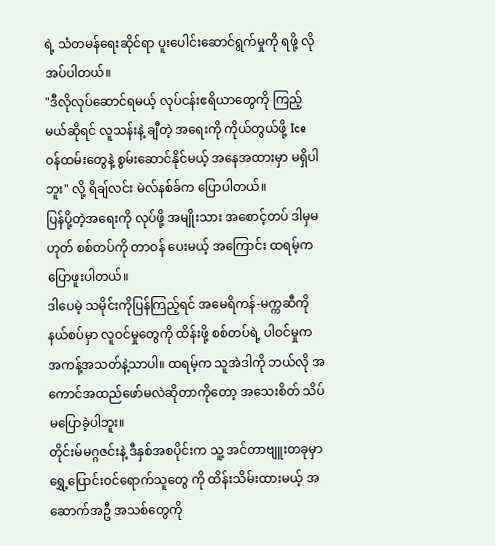ရဲ့ သံတမန်ရေးဆိုင်ရာ ပူးပေါင်းဆောင်ရွက်မှုကို ရဖို့ လိုအပ်ပါတယ်။
"ဒီလိုလုပ်ဆောင်ရမယ့် လုပ်ငန်းဧရိယာတွေကို ကြည့်မယ်ဆိုရင် လူသန်းနဲ့ ချီတဲ့ အရေးကို ကိုယ်တွယ်ဖို့ Ice ဝန်ထမ်းတွေနဲ့ စွမ်းဆောင်နိုင်မယ့် အနေအထားမှာ မရှိပါဘူး" လို့ ရိချ်လင်း မဲလ်နစ်ခ်က ပြောပါတယ်။
ပြန်ပို့တဲ့အရေးကို လုပ်ဖို့ အမျိုးသား အစောင့်တပ် ဒါမှမဟုတ် စစ်တပ်ကို တာဝန် ပေးမယ့် အကြောင်း ထရမ့်က ပြောဖူးပါတယ်။
ဒါပေမဲ့ သမိုင်းကိုပြန်ကြည့်ရင် အမေရိကန်-မက္ကဆီကို နယ်စပ်မှာ လူဝင်မှုတွေကို ထိန်းဖို့ စစ်တပ်ရဲ့ ပါဝင်မှုက အကန့်အသတ်နဲ့သာပါ။ ထရမ့်က သူအဲဒါကို ဘယ်လို အကောင်အထည်ဖော်မလဲဆိုတာကိုတော့ အသေးစိတ် သိပ်မပြောခဲ့ပါဘူး။
တိုင်းမ်မဂ္ဂဇင်းနဲ့ ဒီနှစ်အစပိုင်းက သူ့ အင်တာဗျူးတခုမှာ ရွှေ့ပြောင်းဝင်ရောက်သူတွေ ကို ထိန်းသိမ်းထားမယ့် အဆောက်အဦ အသစ်တွေကို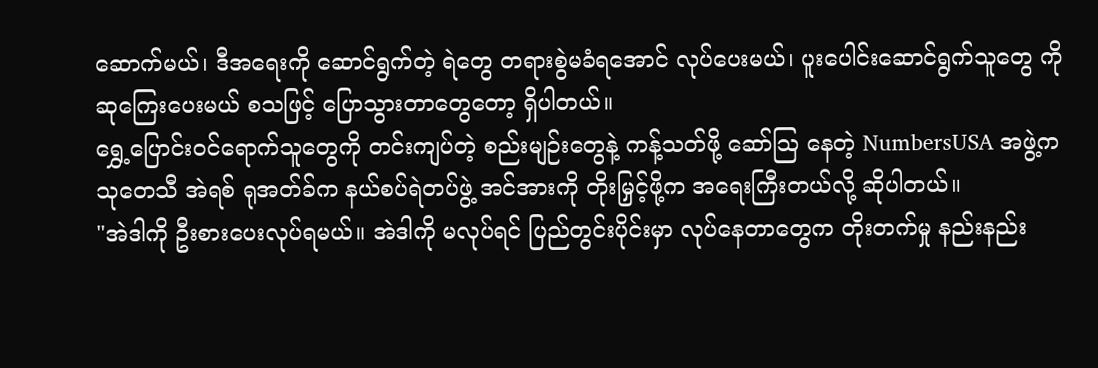ဆောက်မယ်၊ ဒီအရေးကို ဆောင်ရွက်တဲ့ ရဲတွေ တရားစွဲမခံရအောင် လုပ်ပေးမယ်၊ ပူးပေါင်းဆောင်ရွက်သူတွေ ကို ဆုကြေးပေးမယ် စသဖြင့် ပြောသွားတာတွေတော့ ရှိပါတယ်။
ရွှေ့ပြောင်းဝင်ရောက်သူတွေကို တင်းကျပ်တဲ့ စည်းမျဉ်းတွေနဲ့ ကန့်သတ်ဖို့ ဆော်သြ နေတဲ့ NumbersUSA အဖွဲ့က သုတေသီ အဲရစ် ရုအတ်ခ်က နယ်စပ်ရဲတပ်ဖွဲ့ အင်အားကို တိုးမြှင့်ဖို့က အရေးကြီးတယ်လို့ ဆိုပါတယ်။
"အဲဒါကို ဦးစားပေးလုပ်ရမယ်။ အဲဒါကို မလုပ်ရင် ပြည်တွင်းပိုင်းမှာ လုပ်နေတာတွေက တိုးတက်မှု နည်းနည်း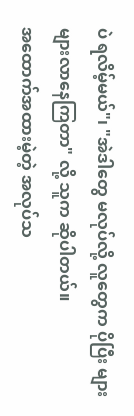ပဲ ရလိမ့်မယ်"၊ "အဲဒါတွေ မလုပ်လို့ လူတွေက ပိုပြီး များများလာနေကြတာ" လို့ သူက ဆိုပါတယ်။
အထောက်အထားမဲ့တဲ့ အလုပ်သ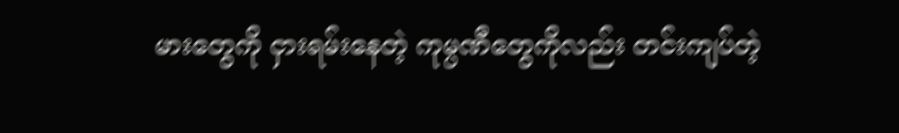မားတွေကို ငှားရမ်းနေတဲ့ ကုမ္ပဏီတွေကိုလည်း တင်းကျပ်တဲ့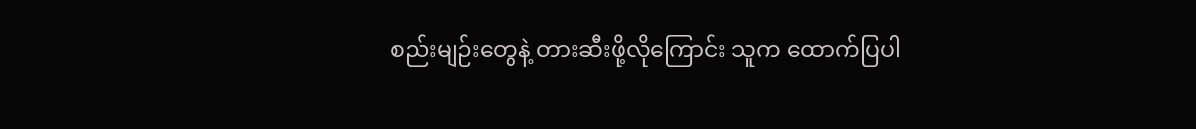စည်းမျဉ်းတွေနဲ့ တားဆီးဖို့လိုကြောင်း သူက ထောက်ပြပါ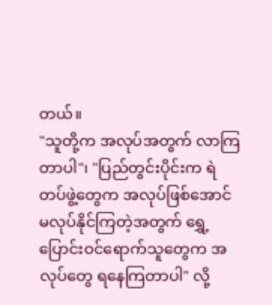တယ်။
"သူတို့က အလုပ်အတွက် လာကြတာပါ"၊ "ပြည်တွင်းပိုင်းက ရဲတပ်ဖွဲ့တွေက အလုပ်ဖြစ်အောင် မလုပ်နိုင်ကြတဲ့အတွက် ရွှေ့ပြောင်းဝင်ရောက်သူတွေက အလုပ်တွေ ရနေကြတာပါ" လို့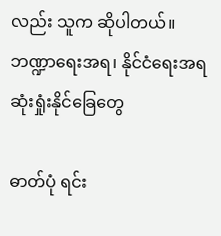လည်း သူက ဆိုပါတယ်။
ဘဏ္ဍာရေးအရ၊ နိုင်ငံရေးအရ ဆုံးရှုံးနိုင်ခြေတွေ

ဓာတ်ပုံ ရင်း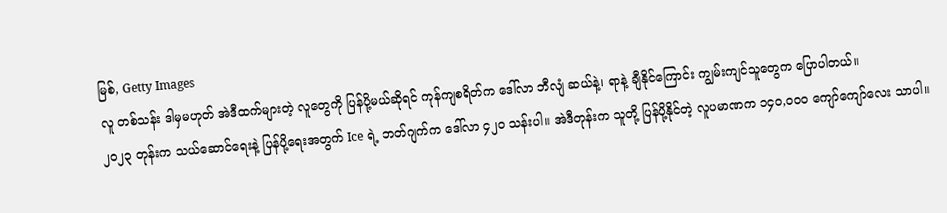မြစ်, Getty Images
လူ တစ်သန်း ဒါမှမဟုတ် အဲဒီထက်များတဲ့ လူတွေကို ပြန်ပို့မယ်ဆိုရင် ကုန်ကျစရိတ်က ဒေါ်လာ ဘီလျံ ဆယ်နဲ့၊ ရာနဲ့ ချီနိုင်ကြောင်း ကျွမ်းကျင်သူတွေက ပြောပါတယ်။
၂၀၂၃ တုန်းက သယ်ဆောင်ရေးနဲ့ ပြန်ပို့ရေးအတွက် Ice ရဲ့ ဘတ်ဂျက်က ဒေါ်လာ ၄၂၀ သန်းပါ။ အဲဒီတုန်းက သူတို့ ပြန်ပို့နိုင်တဲ့ လူပမာဏက ၁၄၀,၀၀၀ ကျော်ကျော်လေး သာပါ။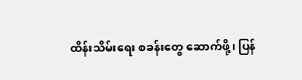ထိန်းသိမ်းရေး စခန်းတွေ ဆောက်ဖို့၊ ပြန်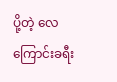ပို့တဲ့ လေကြောင်းခရီး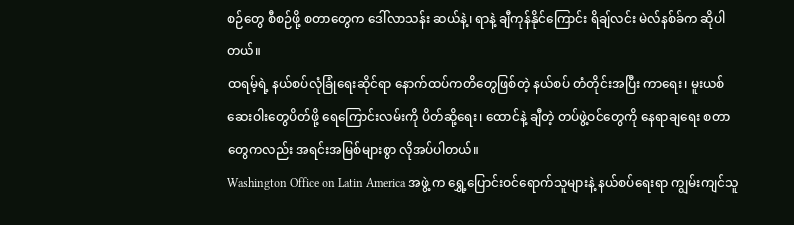စဉ်တွေ စီစဉ်ဖို့ စတာတွေက ဒေါ်လာသန်း ဆယ်နဲ့၊ ရာနဲ့ ချီကုန်နိုင်ကြောင်း ရိချ်လင်း မဲလ်နစ်ခ်က ဆိုပါတယ်။
ထရမ့်ရဲ့ နယ်စပ်လုံခြုံရေးဆိုင်ရာ နောက်ထပ်ကတိတွေဖြစ်တဲ့ နယ်စပ် တံတိုင်းအပြီး ကာရေး၊ မူးယစ်ဆေးဝါးတွေပိတ်ဖို့ ရေကြောင်းလမ်းကို ပိတ်ဆို့ရေး၊ ထောင်နဲ့ ချီတဲ့ တပ်ဖွဲ့ဝင်တွေကို နေရာချရေး စတာတွေကလည်း အရင်းအမြစ်များစွာ လိုအပ်ပါတယ်။
Washington Office on Latin America အဖွဲ့ က ရွှေ့ပြောင်းဝင်ရောက်သူများနဲ့ နယ်စပ်ရေးရာ ကျွမ်းကျင်သူ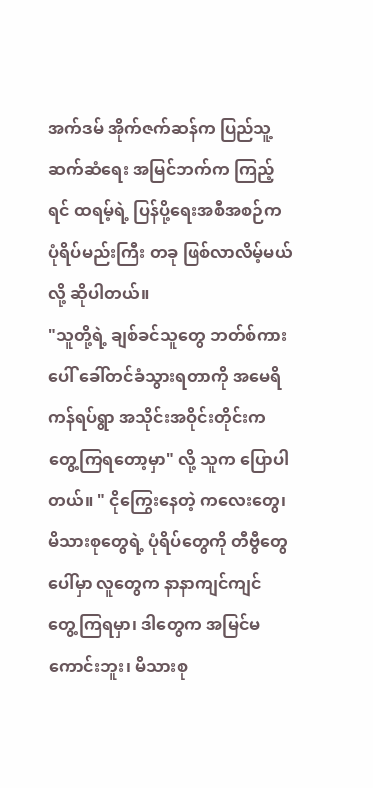အက်ဒမ် အိုက်ဇက်ဆန်က ပြည်သူ့ ဆက်ဆံရေး အမြင်ဘက်က ကြည့်ရင် ထရမ့်ရဲ့ ပြန်ပို့ရေးအစီအစဉ်က ပုံရိပ်မည်းကြီး တခု ဖြစ်လာလိမ့်မယ်လို့ ဆိုပါတယ်။
"သူတို့ရဲ့ ချစ်ခင်သူတွေ ဘတ်စ်ကားပေါ် ခေါ်တင်ခံသွားရတာကို အမေရိကန်ရပ်ရွာ အသိုင်းအဝိုင်းတိုင်းက တွေ့ကြရတော့မှာ" လို့ သူက ပြောပါတယ်။ " ငိုကြွေးနေတဲ့ ကလေးတွေ၊ မိသားစုတွေရဲ့ ပုံရိပ်တွေကို တီဗွီတွေပေါ်မှာ လူတွေက နာနာကျင်ကျင် တွေ့ကြရမှာ၊ ဒါတွေက အမြင်မကောင်းဘူး၊ မိသားစု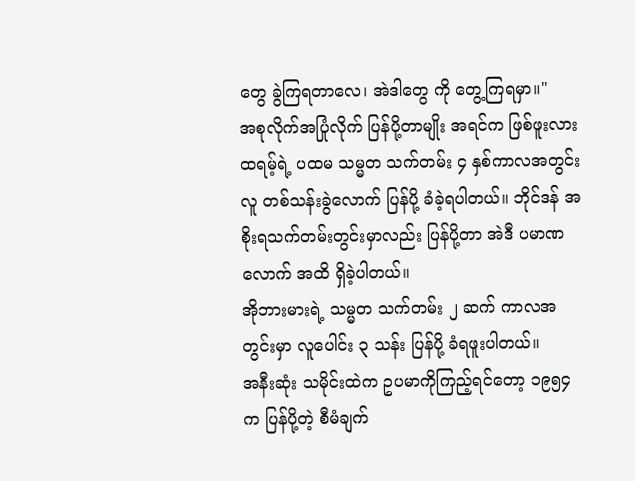တွေ ခွဲကြရတာလေ၊ အဲဒါတွေ ကို တွေ့ကြရမှာ။"
အစုလိုက်အပြုံလိုက် ပြန်ပို့တာမျိုး အရင်က ဖြစ်ဖူးလား
ထရမ့်ရဲ့ ပထမ သမ္မတ သက်တမ်း ၄ နှစ်ကာလအတွင်း လူ တစ်သန်းခွဲလောက် ပြန်ပို့ ခံခဲ့ရပါတယ်။ ဘိုင်ဒန် အစိုးရသက်တမ်းတွင်းမှာလည်း ပြန်ပို့တာ အဲဒီ ပမာဏ လောက် အထိ ရှိခဲ့ပါတယ်။
အိုဘားမားရဲ့ သမ္မတ သက်တမ်း ၂ ဆက် ကာလအတွင်းမှာ လူပေါင်း ၃ သန်း ပြန်ပို့ ခံရဖူးပါတယ်။
အနီးဆုံး သမိုင်းထဲက ဥပမာကိုကြည့်ရင်တော့ ၁၉၅၄ က ပြန်ပို့တဲ့ စီမံချက်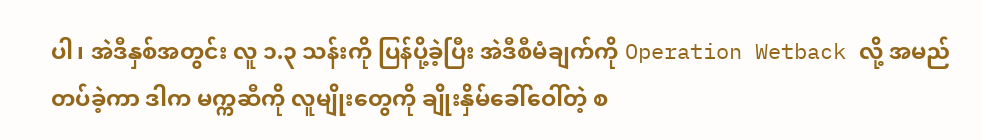ပါ၊ အဲဒီနှစ်အတွင်း လူ ၁.၃ သန်းကို ပြန်ပို့ခဲ့ပြီး အဲဒီစီမံချက်ကို Operation Wetback လို့ အမည်တပ်ခဲ့ကာ ဒါက မက္ကဆီကို လူမျိုးတွေကို ချိုးနှိမ်ခေါ်ဝေါ်တဲ့ စ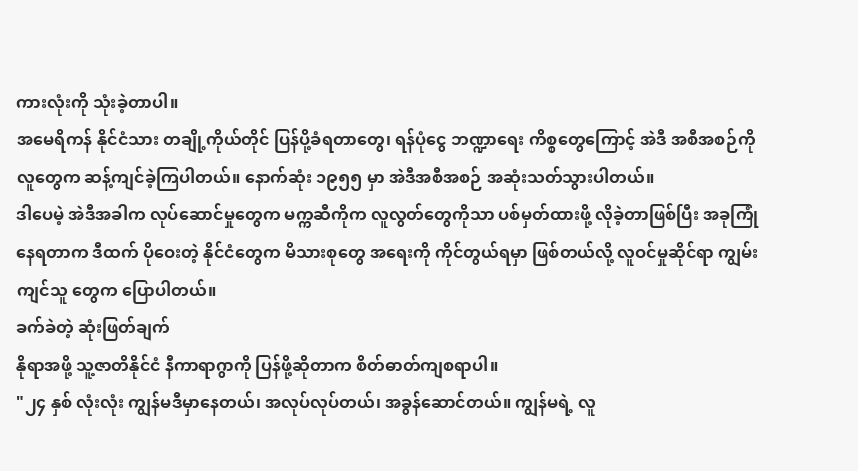ကားလုံးကို သုံးခဲ့တာပါ။
အမေရိကန် နိုင်ငံသား တချို့ကိုယ်တိုင် ပြန်ပို့ခံရတာတွေ၊ ရန်ပုံငွေ ဘဏ္ဍာရေး ကိစ္စတွေကြောင့် အဲဒီ အစီအစဉ်ကို လူတွေက ဆန့်ကျင်ခဲ့ကြပါတယ်။ နောက်ဆုံး ၁၉၅၅ မှာ အဲဒီအစီအစဉ် အဆုံးသတ်သွားပါတယ်။
ဒါပေမဲ့ အဲဒီအခါက လုပ်ဆောင်မှုတွေက မက္ကဆီကိုက လူလွတ်တွေကိုသာ ပစ်မှတ်ထားဖို့ လိုခဲ့တာဖြစ်ပြီး အခုကြုံနေရတာက ဒီထက် ပိုဝေးတဲ့ နိုင်ငံတွေက မိသားစုတွေ အရေးကို ကိုင်တွယ်ရမှာ ဖြစ်တယ်လို့ လူဝင်မှုဆိုင်ရာ ကျွမ်းကျင်သူ တွေက ပြောပါတယ်။
ခက်ခဲတဲ့ ဆုံးဖြတ်ချက်
နိုရာအဖို့ သူ့ဇာတိနိုင်ငံ နီကာရာဂွာကို ပြန်ဖို့ဆိုတာက စိတ်ဓာတ်ကျစရာပါ။
"၂၄ နှစ် လုံးလုံး ကျွန်မဒီမှာနေတယ်၊ အလုပ်လုပ်တယ်၊ အခွန်ဆောင်တယ်။ ကျွန်မရဲ့ လူ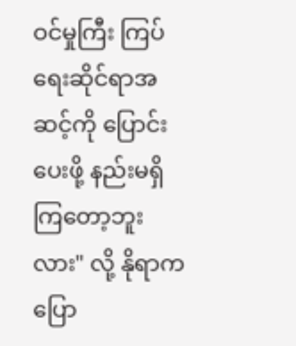ဝင်မှုကြီး ကြပ်ရေးဆိုင်ရာအဆင့်ကို ပြောင်းပေးဖို့ နည်းမရှိကြတော့ဘူးလား" လို့ နိုရာက ပြော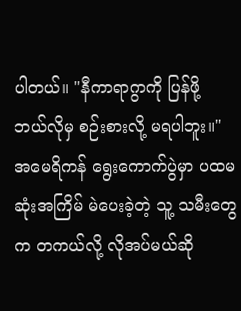ပါတယ်။ "နီကာရာဂွာကို ပြန်ဖို့ ဘယ်လိုမှ စဉ်းစားလို့ မရပါဘူး။"
အမေရိကန် ရွေးကောက်ပွဲမှာ ပထမဆုံးအကြိမ် မဲပေးခဲ့တဲ့ သူ့ သမီးတွေက တကယ်လို့ လိုအပ်မယ်ဆို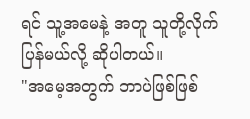ရင် သူ့အမေနဲ့ အတူ သူတို့လိုက်ပြန်မယ်လို့ ဆိုပါတယ်။
"အမေ့အတွက် ဘာပဲဖြစ်ဖြစ်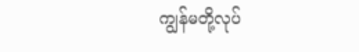ကျွန်မတို့လုပ်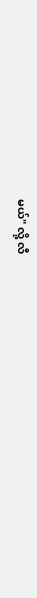မယ်" လို့ လီ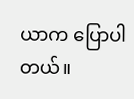ယာက ပြောပါတယ်။